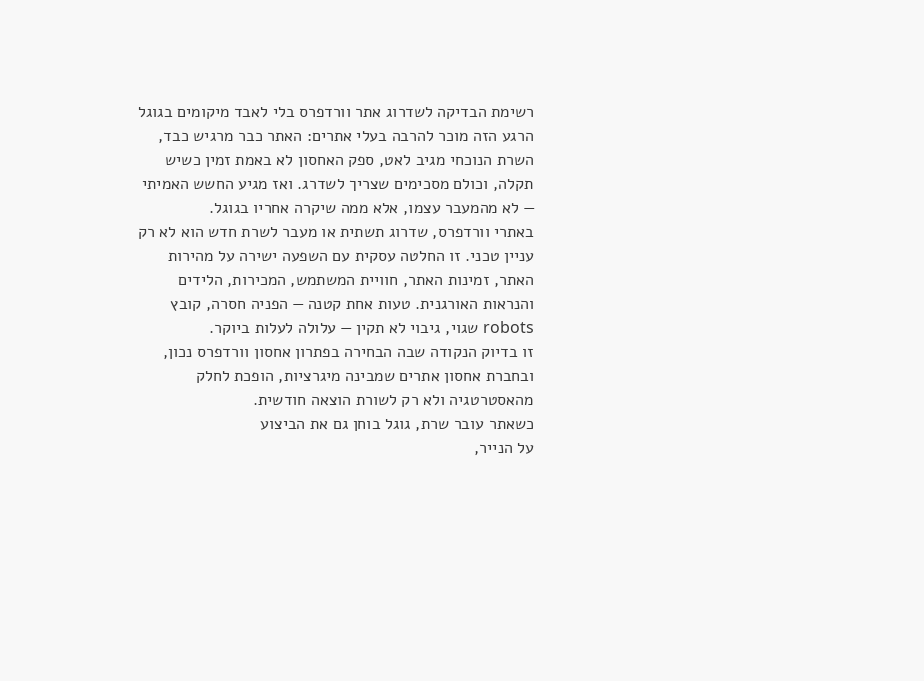רשימת הבדיקה לשדרוג אתר וורדפרס בלי לאבד מיקומים בגוגל
הרגע הזה מוכר להרבה בעלי אתרים: האתר כבר מרגיש כבד, השרת הנוכחי מגיב לאט, ספק האחסון לא באמת זמין כשיש תקלה, וכולם מסכימים שצריך לשדרג. ואז מגיע החשש האמיתי — לא מהמעבר עצמו, אלא ממה שיקרה אחריו בגוגל.
באתרי וורדפרס, שדרוג תשתית או מעבר לשרת חדש הוא לא רק עניין טכני. זו החלטה עסקית עם השפעה ישירה על מהירות האתר, זמינות האתר, חוויית המשתמש, המכירות, הלידים והנראות האורגנית. טעות אחת קטנה — הפניה חסרה, קובץ robots שגוי, גיבוי לא תקין — עלולה לעלות ביוקר.
זו בדיוק הנקודה שבה הבחירה בפתרון אחסון וורדפרס נכון, ובחברת אחסון אתרים שמבינה מיגרציות, הופכת לחלק מהאסטרטגיה ולא רק לשורת הוצאה חודשית.
כשאתר עובר שרת, גוגל בוחן גם את הביצוע
על הנייר,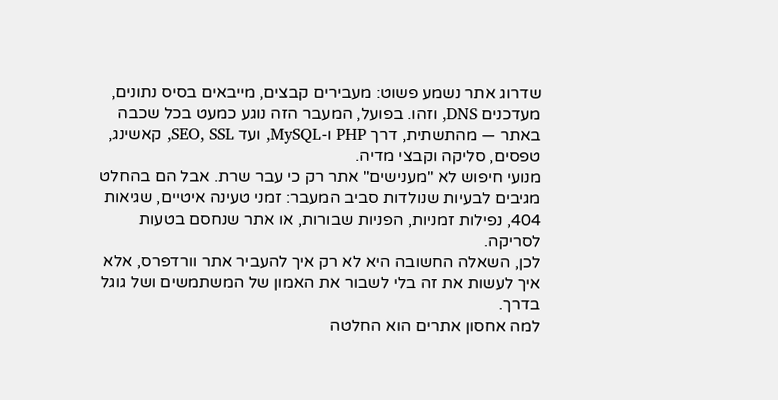שדרוג אתר נשמע פשוט: מעבירים קבצים, מייבאים בסיס נתונים, מעדכנים DNS, וזהו. בפועל, המעבר הזה נוגע כמעט בכל שכבה באתר — מהתשתית, דרך PHP ו-MySQL, ועד SEO, SSL, קאשינג, טפסים, סליקה וקבצי מדיה.
מנועי חיפוש לא "מענישים" אתר רק כי עבר שרת. אבל הם בהחלט מגיבים לבעיות שנולדות סביב המעבר: זמני טעינה איטיים, שגיאות 404, נפילות זמניות, הפניות שבורות, או אתר שנחסם בטעות לסריקה.
לכן, השאלה החשובה היא לא רק איך להעביר אתר וורדפרס, אלא איך לעשות את זה בלי לשבור את האמון של המשתמשים ושל גוגל בדרך.
למה אחסון אתרים הוא החלטה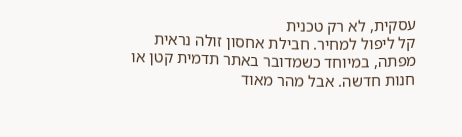עסקית, לא רק טכנית
קל ליפול למחיר. חבילת אחסון זולה נראית מפתה, במיוחד כשמדובר באתר תדמית קטן או חנות חדשה. אבל מהר מאוד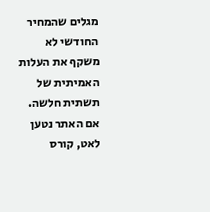מגלים שהמחיר החודשי לא משקף את העלות האמיתית של תשתית חלשה.
אם האתר נטען לאט, קורס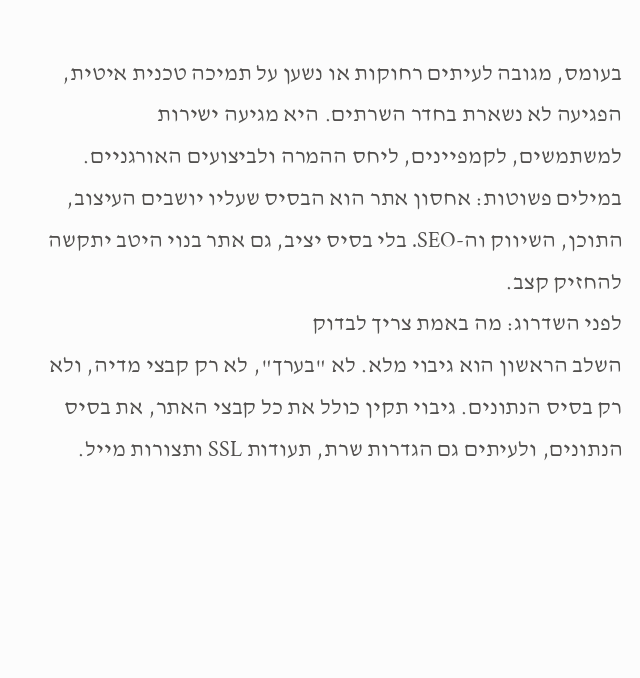בעומס, מגובה לעיתים רחוקות או נשען על תמיכה טכנית איטית, הפגיעה לא נשארת בחדר השרתים. היא מגיעה ישירות למשתמשים, לקמפיינים, ליחס ההמרה ולביצועים האורגניים.
במילים פשוטות: אחסון אתר הוא הבסיס שעליו יושבים העיצוב, התוכן, השיווק וה-SEO. בלי בסיס יציב, גם אתר בנוי היטב יתקשה להחזיק קצב.
לפני השדרוג: מה באמת צריך לבדוק
השלב הראשון הוא גיבוי מלא. לא "בערך", לא רק קבצי מדיה, ולא רק בסיס הנתונים. גיבוי תקין כולל את כל קבצי האתר, את בסיס הנתונים, ולעיתים גם הגדרות שרת, תעודות SSL ותצורות מייל.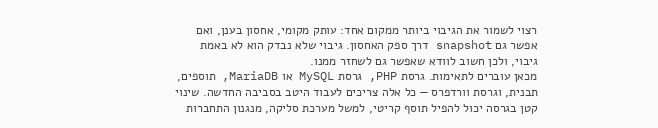רצוי לשמור את הגיבוי ביותר ממקום אחד: עותק מקומי, אחסון בענן, ואם אפשר גם snapshot דרך ספק האחסון. גיבוי שלא נבדק הוא לא באמת גיבוי, ולכן חשוב לוודא שאפשר גם לשחזר ממנו.
מכאן עוברים לתאימות. גרסת PHP, גרסת MySQL או MariaDB, תוספים, תבנית, וגרסת וורדפרס — כל אלה צריכים לעבוד היטב בסביבה החדשה. שינוי קטן בגרסה יכול להפיל תוסף קריטי, למשל מערכת סליקה, מנגנון התחברות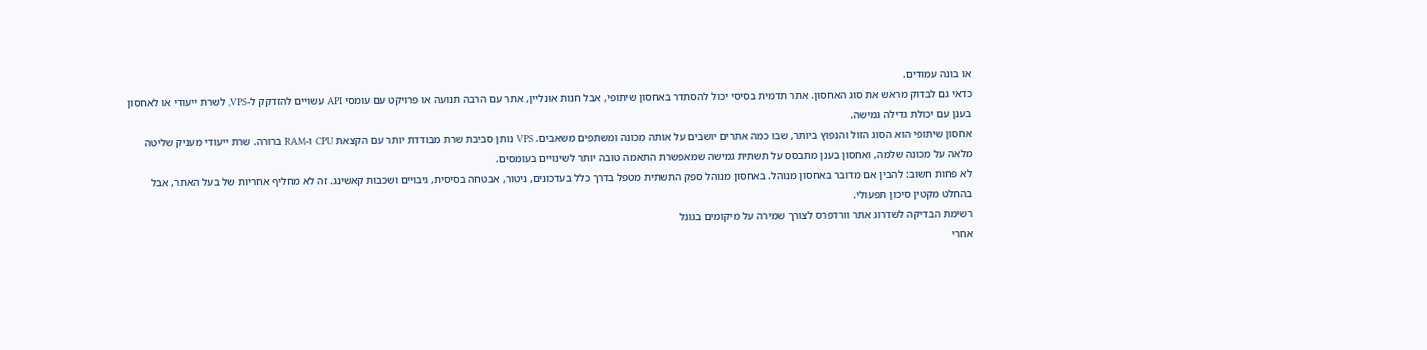או בונה עמודים.
כדאי גם לבדוק מראש את סוג האחסון. אתר תדמית בסיסי יכול להסתדר באחסון שיתופי, אבל חנות אונליין, אתר עם הרבה תנועה או פרויקט עם עומסי API עשויים להזדקק ל-VPS, לשרת ייעודי או לאחסון בענן עם יכולת גדילה גמישה.
אחסון שיתופי הוא הסוג הזול והנפוץ ביותר, שבו כמה אתרים יושבים על אותה מכונה ומשתפים משאבים. VPS נותן סביבת שרת מבודדת יותר עם הקצאת CPU ו-RAM ברורה. שרת ייעודי מעניק שליטה מלאה על מכונה שלמה, ואחסון בענן מתבסס על תשתית גמישה שמאפשרת התאמה טובה יותר לשינויים בעומסים.
לא פחות חשוב: להבין אם מדובר באחסון מנוהל. באחסון מנוהל ספק התשתית מטפל בדרך כלל בעדכונים, ניטור, אבטחה בסיסית, גיבויים ושכבות קאשינג. זה לא מחליף אחריות של בעל האתר, אבל בהחלט מקטין סיכון תפעולי.
רשימת הבדיקה לשדרוג אתר וורדפרס לצורך שמירה על מיקומים בגוגל
אחרי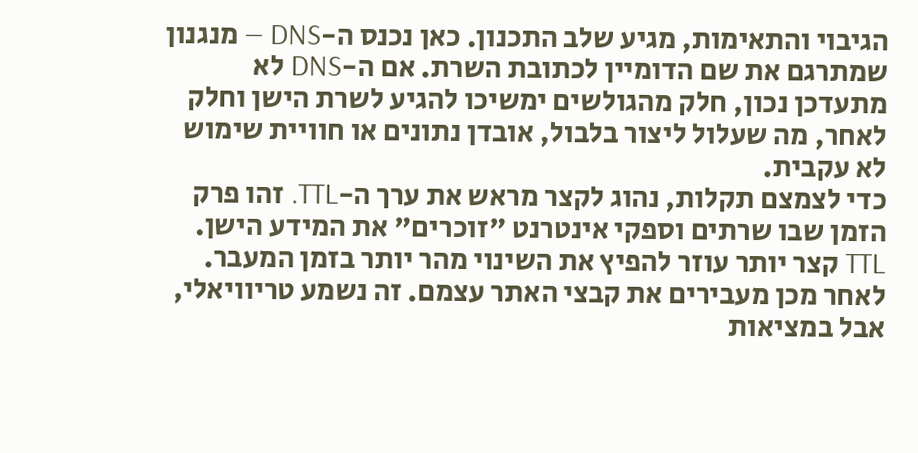הגיבוי והתאימות, מגיע שלב התכנון. כאן נכנס ה-DNS — מנגנון שמתרגם את שם הדומיין לכתובת השרת. אם ה-DNS לא מתעדכן נכון, חלק מהגולשים ימשיכו להגיע לשרת הישן וחלק לאחר, מה שעלול ליצור בלבול, אובדן נתונים או חוויית שימוש לא עקבית.
כדי לצמצם תקלות, נהוג לקצר מראש את ערך ה-TTL. זהו פרק הזמן שבו שרתים וספקי אינטרנט "זוכרים" את המידע הישן. TTL קצר יותר עוזר להפיץ את השינוי מהר יותר בזמן המעבר.
לאחר מכן מעבירים את קבצי האתר עצמם. זה נשמע טריוויאלי, אבל במציאות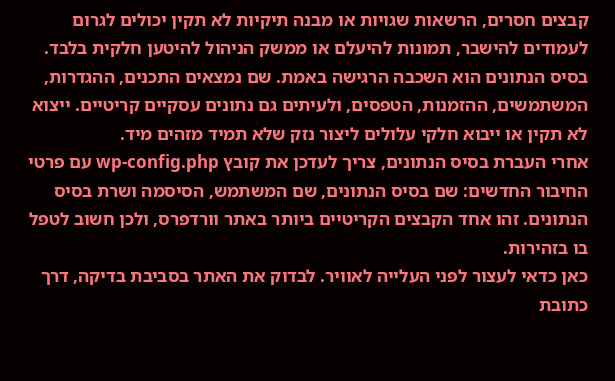קבצים חסרים, הרשאות שגויות או מבנה תיקיות לא תקין יכולים לגרום לעמודים להישבר, תמונות להיעלם או ממשק הניהול להיטען חלקית בלבד.
בסיס הנתונים הוא השכבה הרגישה באמת. שם נמצאים התכנים, ההגדרות, המשתמשים, ההזמנות, הטפסים, ולעיתים גם נתונים עסקיים קריטיים. ייצוא לא תקין או ייבוא חלקי עלולים ליצור נזק שלא תמיד מזהים מיד.
אחרי העברת בסיס הנתונים, צריך לעדכן את קובץ wp-config.php עם פרטי החיבור החדשים: שם בסיס הנתונים, שם המשתמש, הסיסמה ושרת בסיס הנתונים. זהו אחד הקבצים הקריטיים ביותר באתר וורדפרס, ולכן חשוב לטפל בו בזהירות.
כאן כדאי לעצור לפני העלייה לאוויר. לבדוק את האתר בסביבת בדיקה, דרך כתובת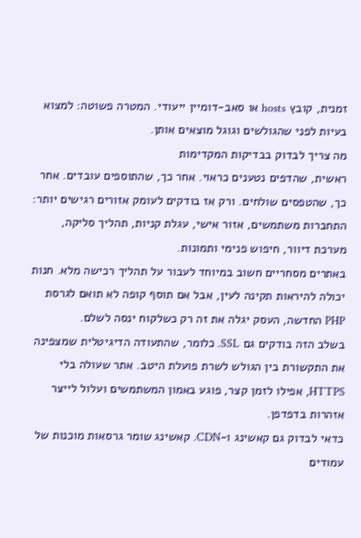זמנית, קובץ hosts או סאב-דומיין ייעודי. המטרה פשוטה: למצוא בעיות לפני שהגולשים וגוגל מוצאים אותן.
מה צריך לבדוק בבדיקות המקדימות
ראשית, שהדפים נטענים כראוי. אחר כך, שהתוספים עובדים. אחר כך, שהטפסים שולחים. ורק אז בודקים לעומק אזורים רגישים יותר: התחברות משתמשים, אזור אישי, עגלת קניות, תהליך סליקה, מערכת דיוור, חיפוש פנימי ותמונות.
באתרים מסחריים חשוב במיוחד לעבור על תהליך רכישה מלא. חנות יכולה להיראות תקינה לעין, אבל אם תוסף קופה לא תואם לגרסת PHP החדשה, העסק יגלה את זה רק כשלקוח ינסה לשלם.
בשלב הזה בודקים גם SSL. כלומר, שהתעודה הדיגיטלית שמצפינה את התקשורת בין הגולש לשרת פועלת היטב. אתר שעולה בלי HTTPS, אפילו לזמן קצר, פוגע באמון המשתמשים ועלול לייצר אזהרות בדפדפן.
כדאי לבדוק גם קאשינג ו-CDN. קאשינג שומר גרסאות מוכנות של עמודים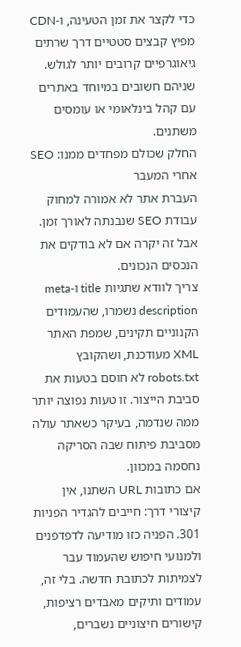כדי לקצר את זמן הטעינה, ו-CDN מפיץ קבצים סטטיים דרך שרתים גיאוגרפיים קרובים יותר לגולש. שניהם חשובים במיוחד באתרים עם קהל בינלאומי או עומסים משתנים.
החלק שכולם מפחדים ממנו: SEO אחרי המעבר
העברת אתר לא אמורה למחוק עבודת SEO שנבנתה לאורך זמן. אבל זה יקרה אם לא בודקים את הנכסים הנכונים.
צריך לוודא שתגיות title ו-meta description נשמרו, שהעמודים הקנוניים תקינים, שמפת האתר XML מעודכנת, ושהקובץ robots.txt לא חוסם בטעות את סביבת הייצור. זו טעות נפוצה יותר ממה שנדמה, בעיקר כשאתר עולה מסביבת פיתוח שבה הסריקה נחסמה במכוון.
אם כתובות URL השתנו, אין קיצורי דרך: חייבים להגדיר הפניות 301. הפניה כזו מודיעה לדפדפנים ולמנועי חיפוש שהעמוד עבר לצמיתות לכתובת חדשה. בלי זה, עמודים ותיקים מאבדים רציפות, קישורים חיצוניים נשברים,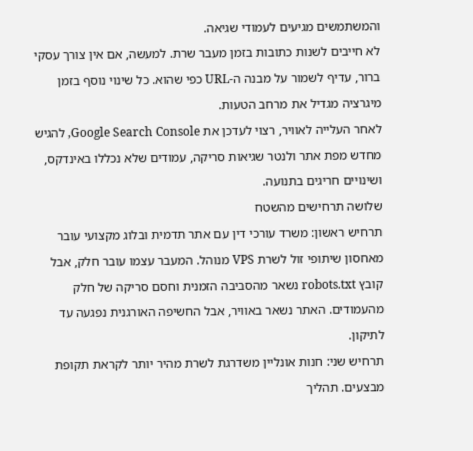והמשתמשים מגיעים לעמודי שגיאה.
לא חייבים לשנות כתובות בזמן מעבר שרת. למעשה, אם אין צורך עסקי ברור, עדיף לשמור על מבנה ה-URL כפי שהוא. כל שינוי נוסף בזמן מיגרציה מגדיל את מרחב הטעות.
לאחר העלייה לאוויר, רצוי לעדכן את Google Search Console, להגיש מחדש מפת אתר ולנטר שגיאות סריקה, עמודים שלא נכללו באינדקס, ושינויים חריגים בתנועה.
שלושה תרחישים מהשטח
תרחיש ראשון: משרד עורכי דין עם אתר תדמית ובלוג מקצועי עובר מאחסון שיתופי זול לשרת VPS מנוהל. המעבר עצמו עובר חלק, אבל קובץ robots.txt נשאר מהסביבה הזמנית וחסם סריקה של חלק מהעמודים. האתר נשאר באוויר, אבל החשיפה האורגנית נפגעה עד לתיקון.
תרחיש שני: חנות אונליין משדרגת לשרת מהיר יותר לקראת תקופת מבצעים. תהליך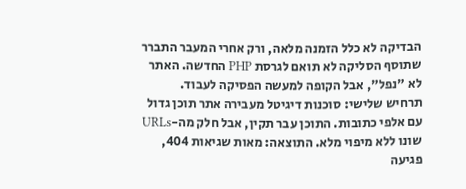הבדיקה לא כלל הזמנה מלאה, ורק אחרי המעבר התברר שתוסף הסליקה לא תואם לגרסת PHP החדשה. האתר לא "נפל", אבל הקופה למעשה הפסיקה לעבוד.
תרחיש שלישי: סוכנות דיגיטל מעבירה אתר תוכן גדול עם אלפי כתובות. התוכן עבר תקין, אבל חלק מה-URLs שונו ללא מיפוי מלא. התוצאה: מאות שגיאות 404, פגיעה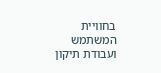בחוויית המשתמש ועבודת תיקון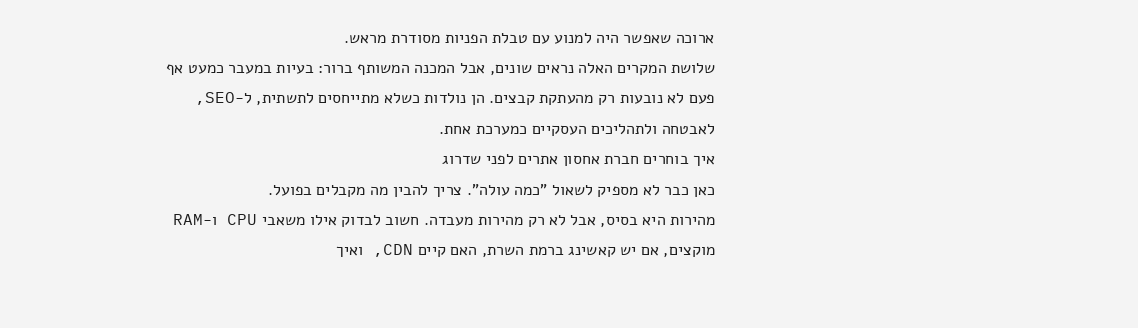ארוכה שאפשר היה למנוע עם טבלת הפניות מסודרת מראש.
שלושת המקרים האלה נראים שונים, אבל המכנה המשותף ברור: בעיות במעבר כמעט אף פעם לא נובעות רק מהעתקת קבצים. הן נולדות כשלא מתייחסים לתשתית, ל-SEO, לאבטחה ולתהליכים העסקיים כמערכת אחת.
איך בוחרים חברת אחסון אתרים לפני שדרוג
כאן כבר לא מספיק לשאול "כמה עולה". צריך להבין מה מקבלים בפועל.
מהירות היא בסיס, אבל לא רק מהירות מעבדה. חשוב לבדוק אילו משאבי CPU ו-RAM מוקצים, אם יש קאשינג ברמת השרת, האם קיים CDN, ואיך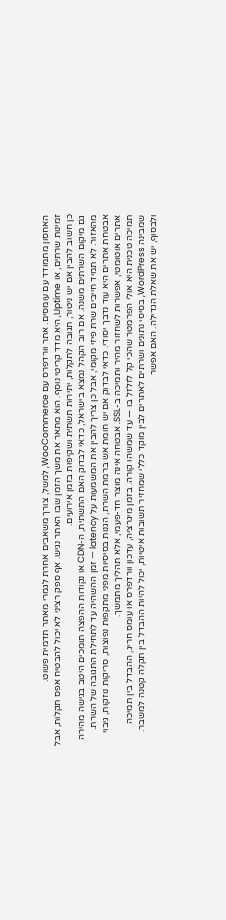האחסון מתמודד עם עומסים. אתר וורדפרס עם WooCommerce, למשל, צורך משאבים אחרת לגמרי מאתר תדמית פשוט.
זמינות שרתים, או Uptime, היא מדד קריטי נוסף. הוא מתאר את משך הזמן שבו האתר נגיש. אף ספק רציני לא יכול להבטיח אפס תקלות, אבל כן חשוב להבין אם יש ניטור, תגובה לתקלות, יתירות תשתית ושקיפות בזמן אירועים.
גם מיקום השרתים משנה. אם רוב הקהל נמצא בישראל, כדאי לבדוק האם התשתית, ה-CDN או נקודות ההפצה תומכים היטב בגישה מהירה מהאזור. לא תמיד חייבים שרת פיזי מקומי, אבל כן צריך להבין את המשמעות על latency — זמן ההשהיה עד לתחילת התגובה של השרת.
אבטחת אתרים היא עוד נדבך יסודי. כדאי לבדוק אם יש חומת אש ברמת השרת, הגנות בסיסיות מפני מתקפות נפוצות, סריקות נוזקות, גיבוי אתרים אוטומטי, אפשרות לשחזור מהיר ותמיכה ב-SSL. אבטחה אינה מוצר חד-פעמי, אלא תהליך מתמשך.
תמיכה טכנית היא אולי הפרמטר שהכי קל לזלזל בו — עד שמשהו קורה. בזמן מיגרציה, עדכון וורדפרס או עומס חריג, ההבדל בין תמיכה שמבינה WordPress, בסיסי נתונים ושרתים לאתרים לבין מוקד כללי שמחזיר תשובות איטיות, יכול להיות ההבדל בין תקלה קטנה למשבר.
ולבסוף, יש את שאלת הגדילה. האם אפשר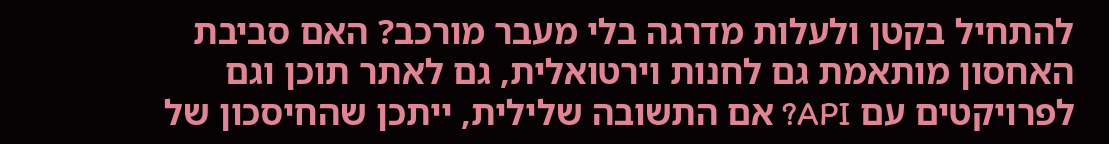להתחיל בקטן ולעלות מדרגה בלי מעבר מורכב? האם סביבת האחסון מותאמת גם לחנות וירטואלית, גם לאתר תוכן וגם לפרויקטים עם API? אם התשובה שלילית, ייתכן שהחיסכון של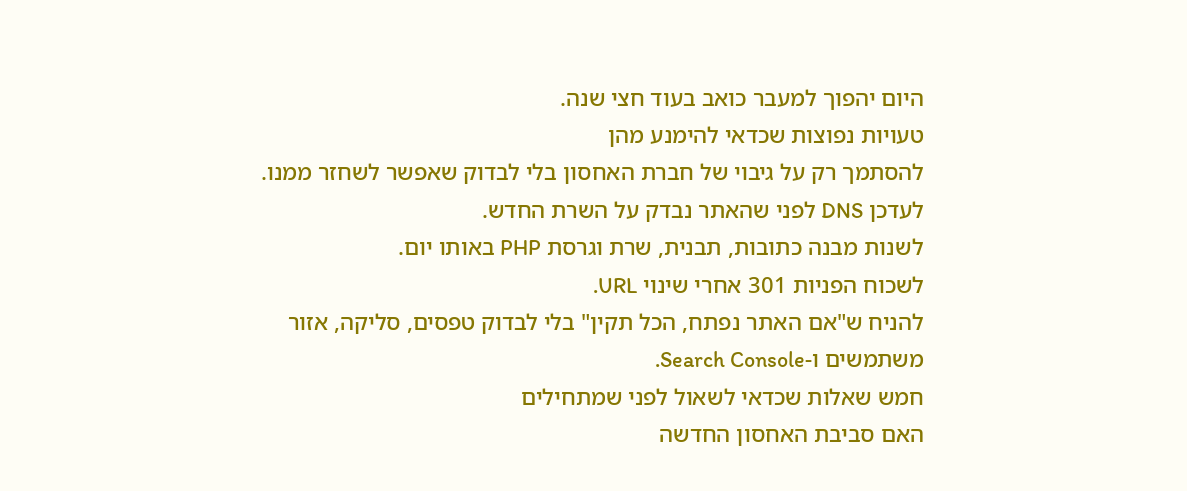היום יהפוך למעבר כואב בעוד חצי שנה.
טעויות נפוצות שכדאי להימנע מהן
להסתמך רק על גיבוי של חברת האחסון בלי לבדוק שאפשר לשחזר ממנו.
לעדכן DNS לפני שהאתר נבדק על השרת החדש.
לשנות מבנה כתובות, תבנית, שרת וגרסת PHP באותו יום.
לשכוח הפניות 301 אחרי שינוי URL.
להניח ש"אם האתר נפתח, הכל תקין" בלי לבדוק טפסים, סליקה, אזור משתמשים ו-Search Console.
חמש שאלות שכדאי לשאול לפני שמתחילים
האם סביבת האחסון החדשה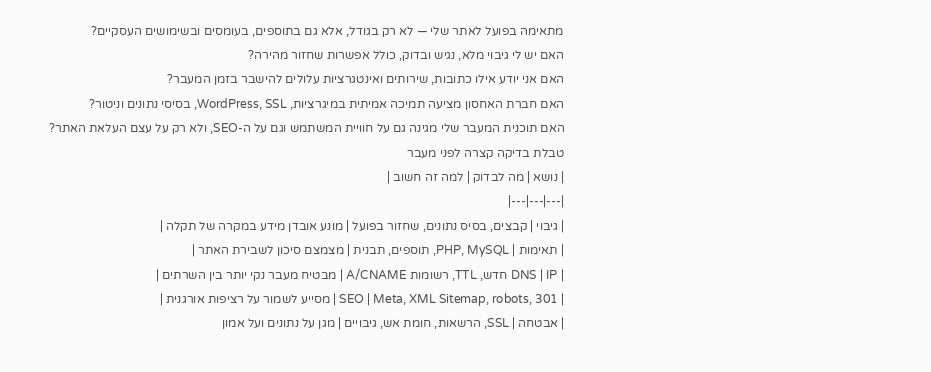מתאימה בפועל לאתר שלי — לא רק בגודל, אלא גם בתוספים, בעומסים ובשימושים העסקיים?
האם יש לי גיבוי מלא, נגיש ובדוק, כולל אפשרות שחזור מהירה?
האם אני יודע אילו כתובות, שירותים ואינטגרציות עלולים להישבר בזמן המעבר?
האם חברת האחסון מציעה תמיכה אמיתית במיגרציות, WordPress, SSL, בסיסי נתונים וניטור?
האם תוכנית המעבר שלי מגינה גם על חוויית המשתמש וגם על ה-SEO, ולא רק על עצם העלאת האתר?
טבלת בדיקה קצרה לפני מעבר
| נושא | מה לבדוק | למה זה חשוב |
|---|---|---|
| גיבוי | קבצים, בסיס נתונים, שחזור בפועל | מונע אובדן מידע במקרה של תקלה |
| תאימות | PHP, MySQL, תוספים, תבנית | מצמצם סיכון לשבירת האתר |
| DNS | IP חדש, TTL, רשומות A/CNAME | מבטיח מעבר נקי יותר בין השרתים |
| SEO | Meta, XML Sitemap, robots, 301 | מסייע לשמור על רציפות אורגנית |
| אבטחה | SSL, הרשאות, חומת אש, גיבויים | מגן על נתונים ועל אמון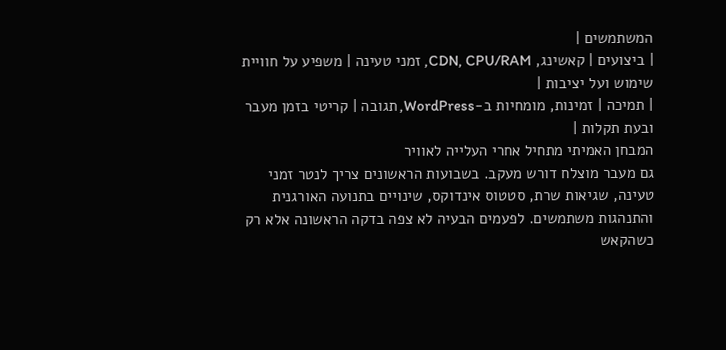המשתמשים |
| ביצועים | קאשינג, CDN, CPU/RAM, זמני טעינה | משפיע על חוויית שימוש ועל יציבות |
| תמיכה | זמינות, מומחיות ב-WordPress, תגובה | קריטי בזמן מעבר ובעת תקלות |
המבחן האמיתי מתחיל אחרי העלייה לאוויר
גם מעבר מוצלח דורש מעקב. בשבועות הראשונים צריך לנטר זמני טעינה, שגיאות שרת, סטטוס אינדוקס, שינויים בתנועה האורגנית והתנהגות משתמשים. לפעמים הבעיה לא צפה בדקה הראשונה אלא רק כשהקאש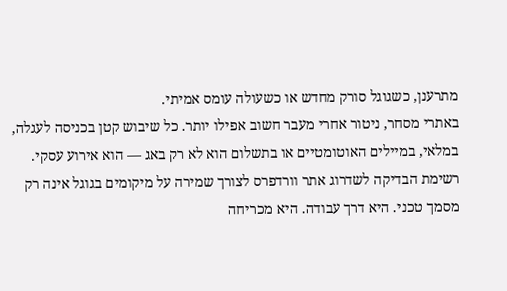מתרענן, כשגוגל סורק מחדש או כשעולה עומס אמיתי.
באתרי מסחר, ניטור אחרי מעבר חשוב אפילו יותר. כל שיבוש קטן בכניסה לעגלה, במלאי, במיילים האוטומטיים או בתשלום הוא לא רק באג — הוא אירוע עסקי.
רשימת הבדיקה לשדרוג אתר וורדפרס לצורך שמירה על מיקומים בגוגל אינה רק מסמך טכני. היא דרך עבודה. היא מכריחה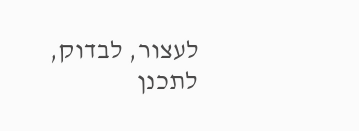לעצור, לבדוק, לתכנן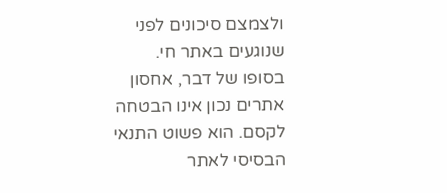ולצמצם סיכונים לפני שנוגעים באתר חי.
בסופו של דבר, אחסון אתרים נכון אינו הבטחה לקסם. הוא פשוט התנאי הבסיסי לאתר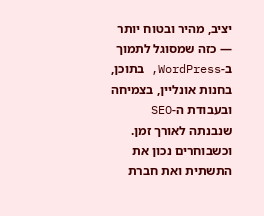יציב, מהיר ובטוח יותר — כזה שמסוגל לתמוך ב-WordPress, בתוכן, בחנות אונליין, בצמיחה ובעבודת ה-SEO שנבנתה לאורך זמן. וכשבוחרים נכון את התשתית ואת חברת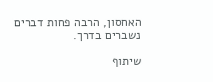האחסון, הרבה פחות דברים נשברים בדרך.

שיתוף